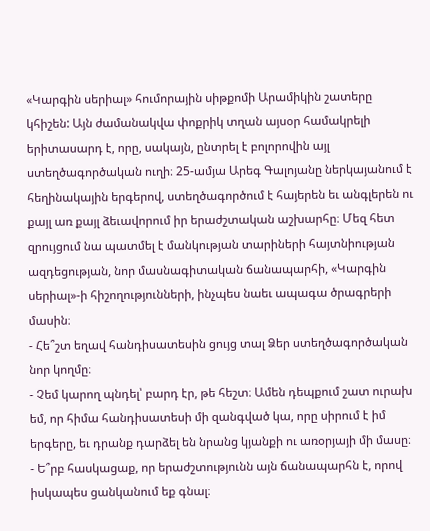«Կարգին սերիալ» հումորային սիթքոմի Արամիկին շատերը կհիշեն: Այն ժամանակվա փոքրիկ տղան այսօր համակրելի երիտասարդ է, որը, սակայն, ընտրել է բոլորովին այլ ստեղծագործական ուղի։ 25-ամյա Արեգ Գալոյանը ներկայանում է հեղինակային երգերով, ստեղծագործում է հայերեն եւ անգլերեն ու քայլ առ քայլ ձեւավորում իր երաժշտական աշխարհը։ Մեզ հետ զրույցում նա պատմել է մանկության տարիների հայտնիության ազդեցության, նոր մասնագիտական ճանապարհի, «Կարգին սերիալ»-ի հիշողությունների, ինչպես նաեւ ապագա ծրագրերի մասին։
- Հե՞շտ եղավ հանդիսատեսին ցույց տալ Ձեր ստեղծագործական նոր կողմը։
- Չեմ կարող պնդել՝ բարդ էր, թե հեշտ։ Ամեն դեպքում շատ ուրախ եմ, որ հիմա հանդիսատեսի մի զանգված կա, որը սիրում է իմ երգերը, եւ դրանք դարձել են նրանց կյանքի ու առօրյայի մի մասը։
- Ե՞րբ հասկացաք, որ երաժշտությունն այն ճանապարհն է, որով իսկապես ցանկանում եք գնալ։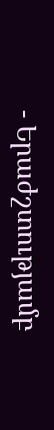- Երաժշտությամբ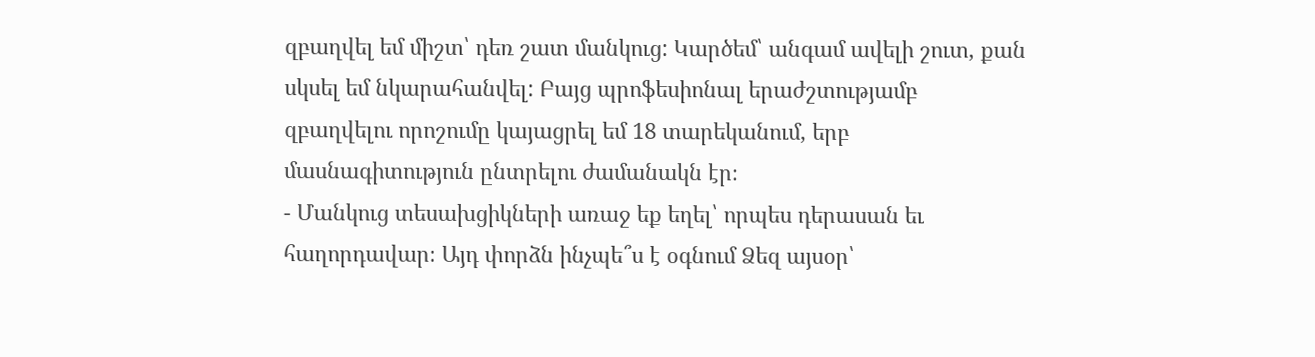զբաղվել եմ միշտ՝ դեռ շատ մանկուց: Կարծեմ՝ անգամ ավելի շուտ, քան սկսել եմ նկարահանվել: Բայց պրոֆեսիոնալ երաժշտությամբ զբաղվելու որոշումը կայացրել եմ 18 տարեկանում, երբ մասնագիտություն ընտրելու ժամանակն էր։
- Մանկուց տեսախցիկների առաջ եք եղել՝ որպես դերասան եւ հաղորդավար։ Այդ փորձն ինչպե՞ս է օգնում Ձեզ այսօր՝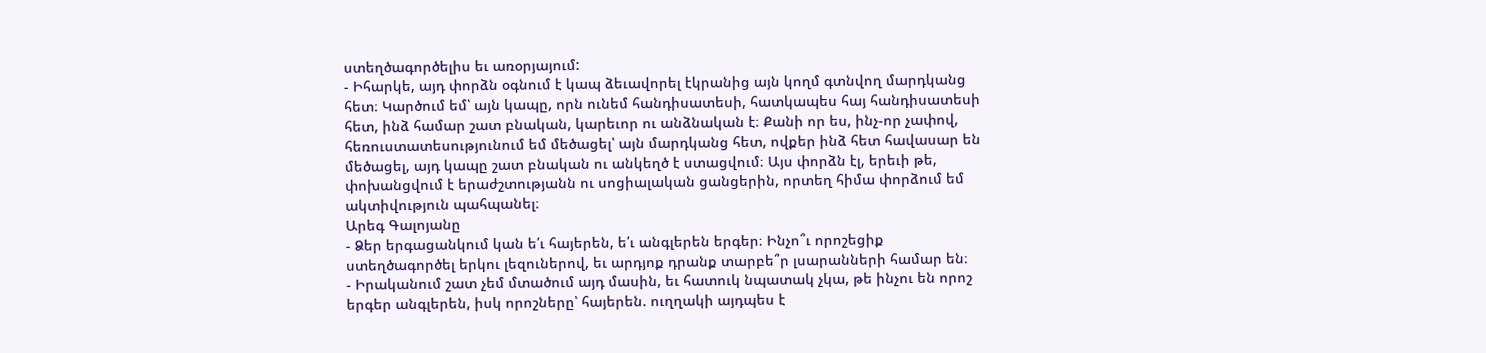ստեղծագործելիս եւ առօրյայում:
- Իհարկե, այդ փորձն օգնում է կապ ձեւավորել էկրանից այն կողմ գտնվող մարդկանց հետ։ Կարծում եմ՝ այն կապը, որն ունեմ հանդիսատեսի, հատկապես հայ հանդիսատեսի հետ, ինձ համար շատ բնական, կարեւոր ու անձնական է։ Քանի որ ես, ինչ-որ չափով, հեռուստատեսությունում եմ մեծացել՝ այն մարդկանց հետ, ովքեր ինձ հետ հավասար են մեծացել, այդ կապը շատ բնական ու անկեղծ է ստացվում։ Այս փորձն էլ, երեւի թե, փոխանցվում է երաժշտությանն ու սոցիալական ցանցերին, որտեղ հիմա փորձում եմ ակտիվություն պահպանել։
Արեգ Գալոյանը
- Ձեր երգացանկում կան ե՛ւ հայերեն, ե՛ւ անգլերեն երգեր։ Ինչո՞ւ որոշեցիք ստեղծագործել երկու լեզուներով, եւ արդյոք դրանք տարբե՞ր լսարանների համար են։
- Իրականում շատ չեմ մտածում այդ մասին, եւ հատուկ նպատակ չկա, թե ինչու են որոշ երգեր անգլերեն, իսկ որոշները՝ հայերեն. ուղղակի այդպես է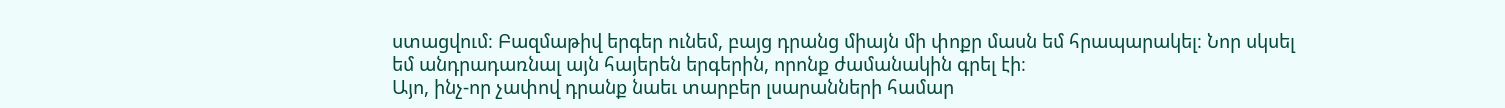ստացվում։ Բազմաթիվ երգեր ունեմ, բայց դրանց միայն մի փոքր մասն եմ հրապարակել։ Նոր սկսել եմ անդրադառնալ այն հայերեն երգերին, որոնք ժամանակին գրել էի։
Այո, ինչ-որ չափով դրանք նաեւ տարբեր լսարանների համար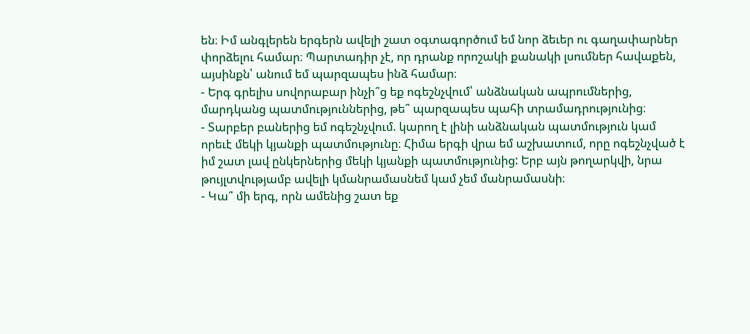են։ Իմ անգլերեն երգերն ավելի շատ օգտագործում եմ նոր ձեւեր ու գաղափարներ փորձելու համար։ Պարտադիր չէ, որ դրանք որոշակի քանակի լսումներ հավաքեն, այսինքն՝ անում եմ պարզապես ինձ համար։
- Երգ գրելիս սովորաբար ինչի՞ց եք ոգեշնչվում՝ անձնական ապրումներից, մարդկանց պատմություններից, թե՞ պարզապես պահի տրամադրությունից։
- Տարբեր բաներից եմ ոգեշնչվում. կարող է լինի անձնական պատմություն կամ որեւէ մեկի կյանքի պատմությունը։ Հիմա երգի վրա եմ աշխատում, որը ոգեշնչված է իմ շատ լավ ընկերներից մեկի կյանքի պատմությունից: Երբ այն թողարկվի, նրա թույլտվությամբ ավելի կմանրամասնեմ կամ չեմ մանրամասնի։
- Կա՞ մի երգ, որն ամենից շատ եք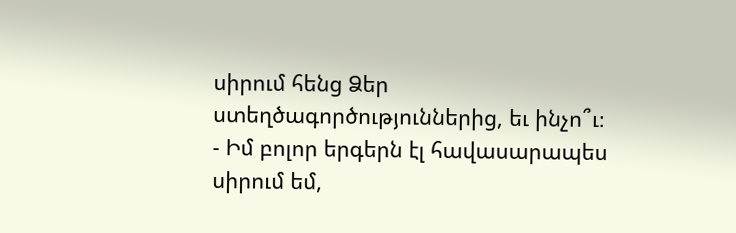սիրում հենց Ձեր ստեղծագործություններից, եւ ինչո՞ւ։
- Իմ բոլոր երգերն էլ հավասարապես սիրում եմ,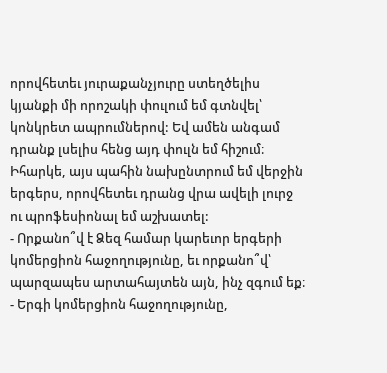որովհետեւ յուրաքանչյուրը ստեղծելիս կյանքի մի որոշակի փուլում եմ գտնվել՝ կոնկրետ ապրումներով: Եվ ամեն անգամ դրանք լսելիս հենց այդ փուլն եմ հիշում։ Իհարկե, այս պահին նախընտրում եմ վերջին երգերս, որովհետեւ դրանց վրա ավելի լուրջ ու պրոֆեսիոնալ եմ աշխատել:
- Որքանո՞վ է Ձեզ համար կարեւոր երգերի կոմերցիոն հաջողությունը, եւ որքանո՞վ՝ պարզապես արտահայտեն այն, ինչ զգում եք։
- Երգի կոմերցիոն հաջողությունը,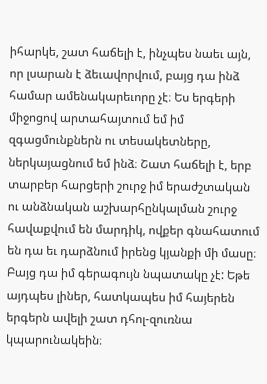իհարկե, շատ հաճելի է, ինչպես նաեւ այն, որ լսարան է ձեւավորվում, բայց դա ինձ համար ամենակարեւորը չէ։ Ես երգերի միջոցով արտահայտում եմ իմ զգացմունքներն ու տեսակետները, ներկայացնում եմ ինձ։ Շատ հաճելի է, երբ տարբեր հարցերի շուրջ իմ երաժշտական ու անձնական աշխարհընկալման շուրջ հավաքվում են մարդիկ, ովքեր գնահատում են դա եւ դարձնում իրենց կյանքի մի մասը։ Բայց դա իմ գերագույն նպատակը չէ: Եթե այդպես լիներ, հատկապես իմ հայերեն երգերն ավելի շատ դհոլ-զուռնա կպարունակեին։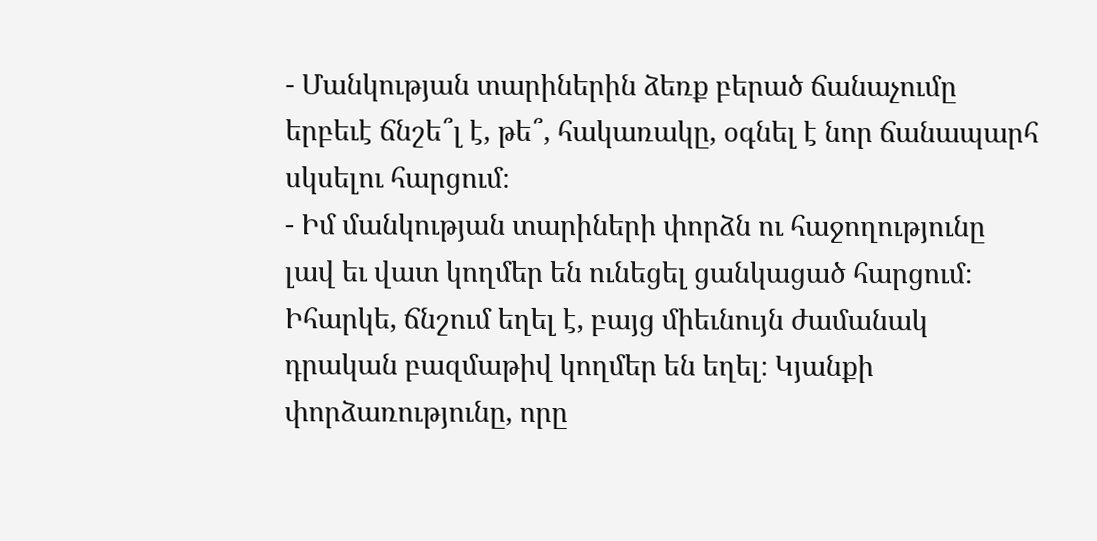- Մանկության տարիներին ձեռք բերած ճանաչումը երբեւէ ճնշե՞լ է, թե՞, հակառակը, օգնել է նոր ճանապարհ սկսելու հարցում։
- Իմ մանկության տարիների փորձն ու հաջողությունը լավ եւ վատ կողմեր են ունեցել ցանկացած հարցում։ Իհարկե, ճնշում եղել է, բայց միեւնույն ժամանակ դրական բազմաթիվ կողմեր են եղել։ Կյանքի փորձառությունը, որը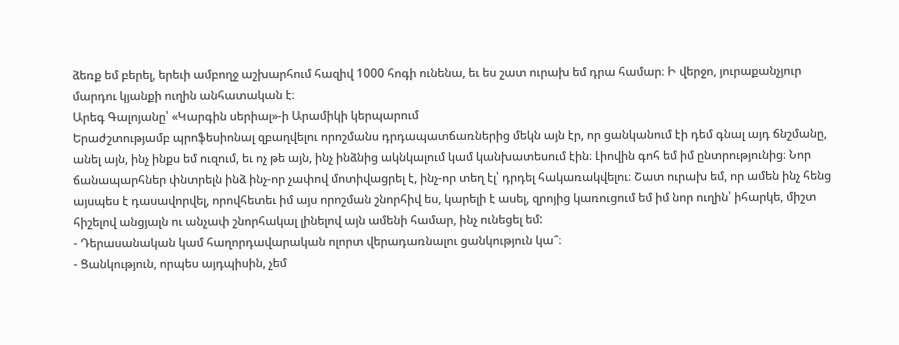ձեռք եմ բերել, երեւի ամբողջ աշխարհում հազիվ 1000 հոգի ունենա, եւ ես շատ ուրախ եմ դրա համար։ Ի վերջո, յուրաքանչյուր մարդու կյանքի ուղին անհատական է։
Արեգ Գալոյանը՝ «Կարգին սերիալ»-ի Արամիկի կերպարում
Երաժշտությամբ պրոֆեսիոնալ զբաղվելու որոշմանս դրդապատճառներից մեկն այն էր, որ ցանկանում էի դեմ գնալ այդ ճնշմանը, անել այն, ինչ ինքս եմ ուզում, եւ ոչ թե այն, ինչ ինձնից ակնկալում կամ կանխատեսում էին։ Լիովին գոհ եմ իմ ընտրությունից։ Նոր ճանապարհներ փնտրելն ինձ ինչ-որ չափով մոտիվացրել է, ինչ-որ տեղ էլ՝ դրդել հակառակվելու։ Շատ ուրախ եմ, որ ամեն ինչ հենց այսպես է դասավորվել, որովհետեւ իմ այս որոշման շնորհիվ ես, կարելի է ասել, զրոյից կառուցում եմ իմ նոր ուղին՝ իհարկե, միշտ հիշելով անցյալն ու անչափ շնորհակալ լինելով այն ամենի համար, ինչ ունեցել եմ:
- Դերասանական կամ հաղորդավարական ոլորտ վերադառնալու ցանկություն կա՞։
- Ցանկություն, որպես այդպիսին, չեմ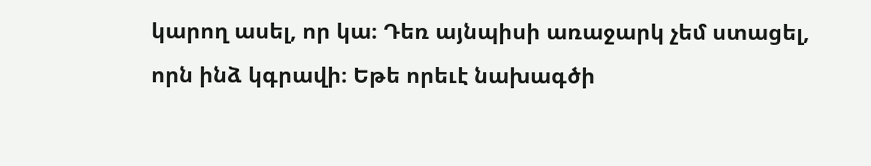կարող ասել, որ կա։ Դեռ այնպիսի առաջարկ չեմ ստացել, որն ինձ կգրավի։ Եթե որեւէ նախագծի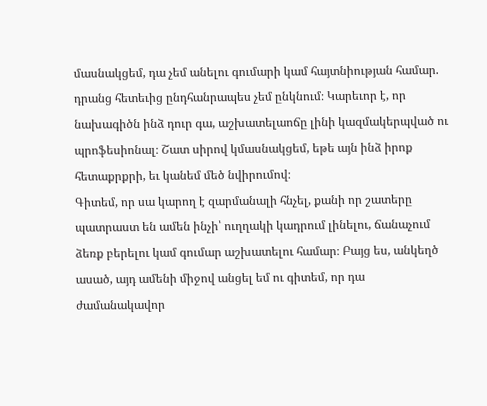մասնակցեմ, դա չեմ անելու գումարի կամ հայտնիության համար. դրանց հետեւից ընդհանրապես չեմ ընկնում։ Կարեւոր է, որ նախագիծն ինձ դուր գա, աշխատելաոճը լինի կազմակերպված ու պրոֆեսիոնալ։ Շատ սիրով կմասնակցեմ, եթե այն ինձ իրոք հետաքրքրի, եւ կանեմ մեծ նվիրումով։
Գիտեմ, որ սա կարող է զարմանալի հնչել, քանի որ շատերը պատրաստ են ամեն ինչի՝ ուղղակի կադրում լինելու, ճանաչում ձեռք բերելու կամ գումար աշխատելու համար։ Բայց ես, անկեղծ ասած, այդ ամենի միջով անցել եմ ու գիտեմ, որ դա ժամանակավոր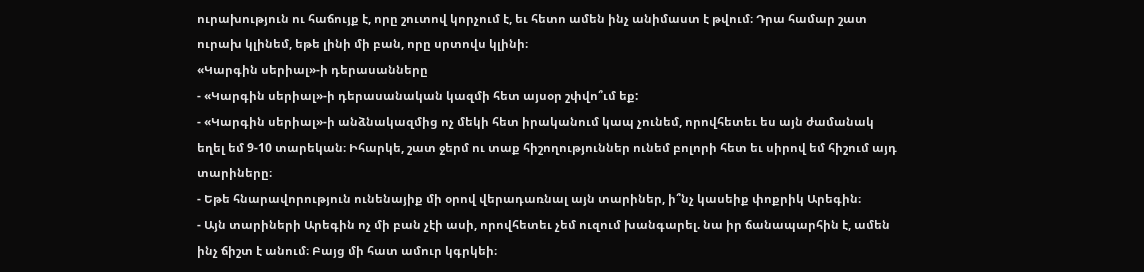ուրախություն ու հաճույք է, որը շուտով կորչում է, եւ հետո ամեն ինչ անիմաստ է թվում։ Դրա համար շատ ուրախ կլինեմ, եթե լինի մի բան, որը սրտովս կլինի։
«Կարգին սերիալ»-ի դերասանները
- «Կարգին սերիալ»-ի դերասանական կազմի հետ այսօր շփվո՞ւմ եք:
- «Կարգին սերիալ»-ի անձնակազմից ոչ մեկի հետ իրականում կապ չունեմ, որովհետեւ ես այն ժամանակ եղել եմ 9-10 տարեկան։ Իհարկե, շատ ջերմ ու տաք հիշողություններ ունեմ բոլորի հետ եւ սիրով եմ հիշում այդ տարիները։
- Եթե հնարավորություն ունենայիք մի օրով վերադառնալ այն տարիներ, ի՞նչ կասեիք փոքրիկ Արեգին։
- Այն տարիների Արեգին ոչ մի բան չէի ասի, որովհետեւ չեմ ուզում խանգարել. նա իր ճանապարհին է, ամեն ինչ ճիշտ է անում։ Բայց մի հատ ամուր կգրկեի։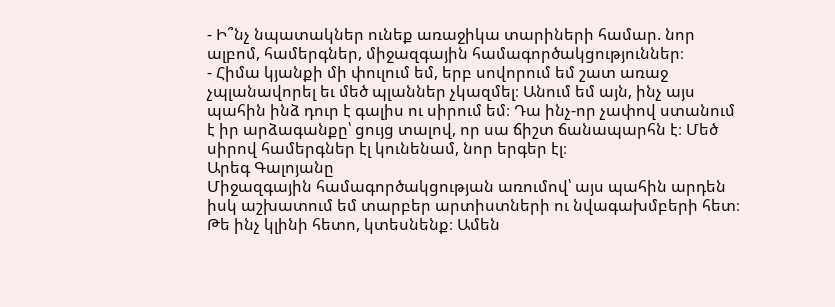- Ի՞նչ նպատակներ ունեք առաջիկա տարիների համար. նոր ալբոմ, համերգներ, միջազգային համագործակցություններ։
- Հիմա կյանքի մի փուլում եմ, երբ սովորում եմ շատ առաջ չպլանավորել եւ մեծ պլաններ չկազմել։ Անում եմ այն, ինչ այս պահին ինձ դուր է գալիս ու սիրում եմ։ Դա ինչ-որ չափով ստանում է իր արձագանքը՝ ցույց տալով, որ սա ճիշտ ճանապարհն է։ Մեծ սիրով համերգներ էլ կունենամ, նոր երգեր էլ։
Արեգ Գալոյանը
Միջազգային համագործակցության առումով՝ այս պահին արդեն իսկ աշխատում եմ տարբեր արտիստների ու նվագախմբերի հետ։ Թե ինչ կլինի հետո, կտեսնենք։ Ամեն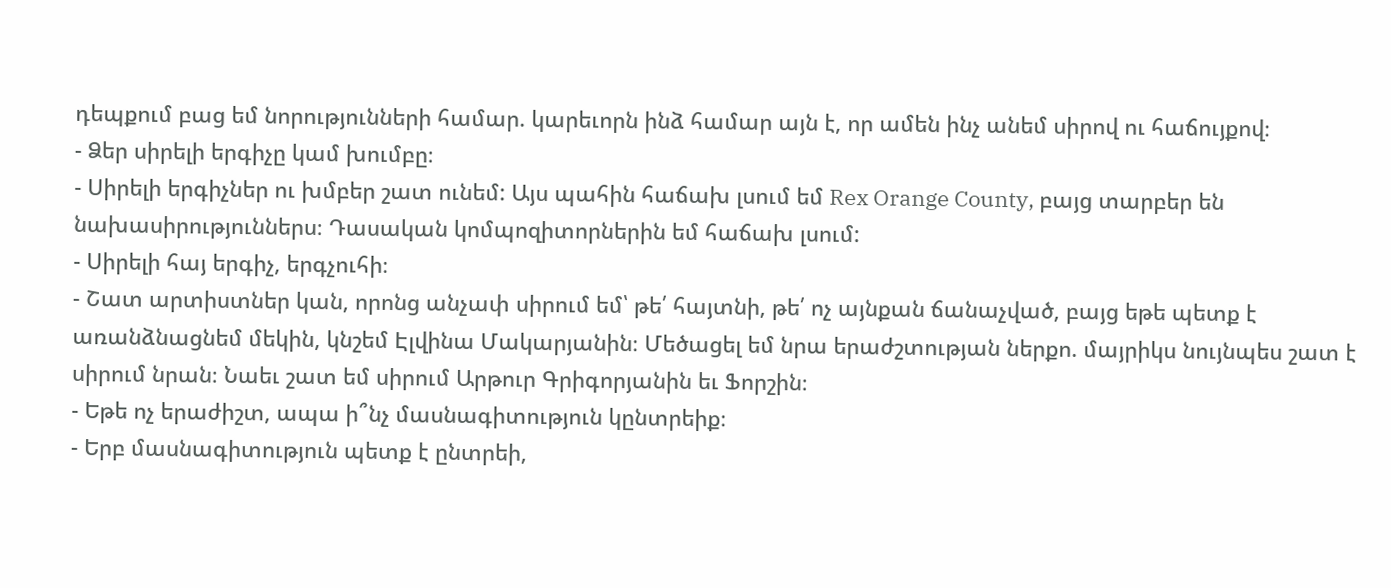դեպքում բաց եմ նորությունների համար. կարեւորն ինձ համար այն է, որ ամեն ինչ անեմ սիրով ու հաճույքով։
- Ձեր սիրելի երգիչը կամ խումբը։
- Սիրելի երգիչներ ու խմբեր շատ ունեմ: Այս պահին հաճախ լսում եմ Rex Orange County, բայց տարբեր են նախասիրություններս։ Դասական կոմպոզիտորներին եմ հաճախ լսում:
- Սիրելի հայ երգիչ, երգչուհի։
- Շատ արտիստներ կան, որոնց անչափ սիրում եմ՝ թե՛ հայտնի, թե՛ ոչ այնքան ճանաչված, բայց եթե պետք է առանձնացնեմ մեկին, կնշեմ Էլվինա Մակարյանին։ Մեծացել եմ նրա երաժշտության ներքո. մայրիկս նույնպես շատ է սիրում նրան։ Նաեւ շատ եմ սիրում Արթուր Գրիգորյանին եւ Ֆորշին։
- Եթե ոչ երաժիշտ, ապա ի՞նչ մասնագիտություն կընտրեիք։
- Երբ մասնագիտություն պետք է ընտրեի,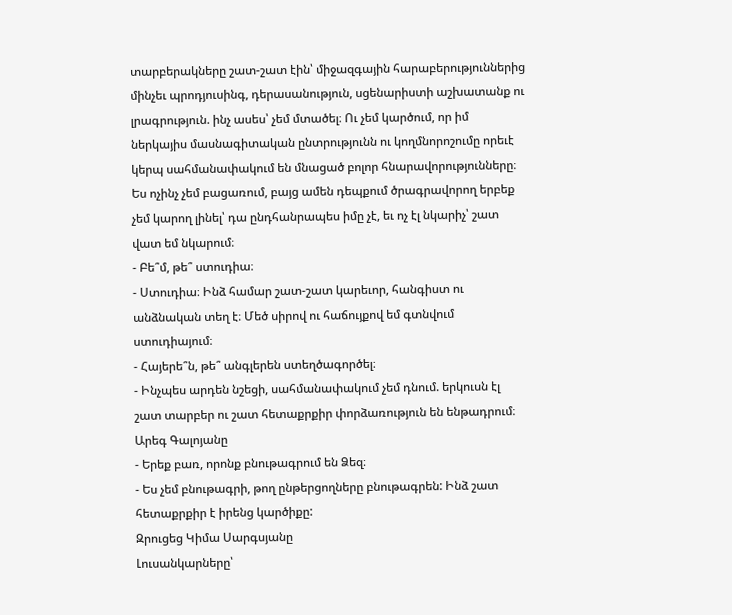տարբերակները շատ-շատ էին՝ միջազգային հարաբերություններից մինչեւ պրոդյուսինգ, դերասանություն, սցենարիստի աշխատանք ու լրագրություն. ինչ ասես՝ չեմ մտածել։ Ու չեմ կարծում, որ իմ ներկայիս մասնագիտական ընտրությունն ու կողմնորոշումը որեւէ կերպ սահմանափակում են մնացած բոլոր հնարավորությունները։ Ես ոչինչ չեմ բացառում, բայց ամեն դեպքում ծրագրավորող երբեք չեմ կարող լինել՝ դա ընդհանրապես իմը չէ, եւ ոչ էլ նկարիչ՝ շատ վատ եմ նկարում։
- Բե՞մ, թե՞ ստուդիա։
- Ստուդիա։ Ինձ համար շատ-շատ կարեւոր, հանգիստ ու անձնական տեղ է։ Մեծ սիրով ու հաճույքով եմ գտնվում ստուդիայում։
- Հայերե՞ն, թե՞ անգլերեն ստեղծագործել։
- Ինչպես արդեն նշեցի, սահմանափակում չեմ դնում. երկուսն էլ շատ տարբեր ու շատ հետաքրքիր փորձառություն են ենթադրում։
Արեգ Գալոյանը
- Երեք բառ, որոնք բնութագրում են Ձեզ։
- Ես չեմ բնութագրի, թող ընթերցողները բնութագրեն: Ինձ շատ հետաքրքիր է իրենց կարծիքը:
Զրուցեց Կիմա Սարգսյանը
Լուսանկարները՝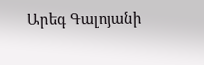Արեգ Գալոյանի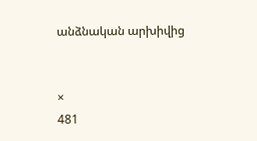անձնական արխիվից


×
481